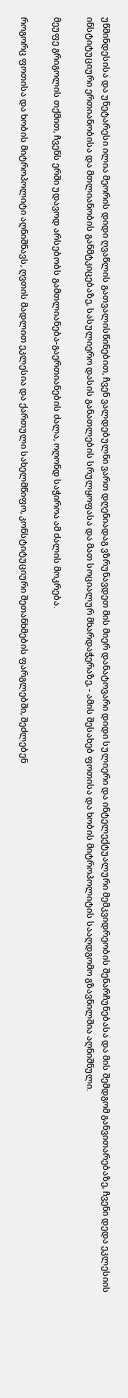უწმინდესისა და უნეტარესი ილია მეორის დიდი ღვაწლის გათვალისწინებით, ჩვენ ვალდებულნი ვართ დღენიადაგ ვზრუნავდეთ მის მიერ დანატოვარი დიდი სულიერი და ინტელექტუალური მემკვიდრეობის შენარჩუნებასა და მის შემდგომ განვითარებაზე, ჩვენი დედა ეკლესიის ინსტიტუციური ერთიანობისა და მთლიანობის განმტკიცებაზე, სასულიერო დასის განათლების სრულყოფასა და მათ სოციალურ მხარდაჭერაზე, - ამის შესახებ ფოთისა და ხობის მიტროპოლიტის სააღდგომო გზავნილშია აღნიშნული.

მეუფე გრიგოლის თქმით, ჩვენს ერში უდავოდ არსებობს გამთლიანება-გაერთიანების ძალა, ოღონდ საჭიროა ამ ძალის მოკრება.

როგორც ფოთისა და ხობის მიტროპოლიტი აღნიშნავს, ღვთის მადლით ეკლესია და ქართული სახელმწიფო, კონსტიტუციური შეთანხმების ფარგლებში, შეძლებენ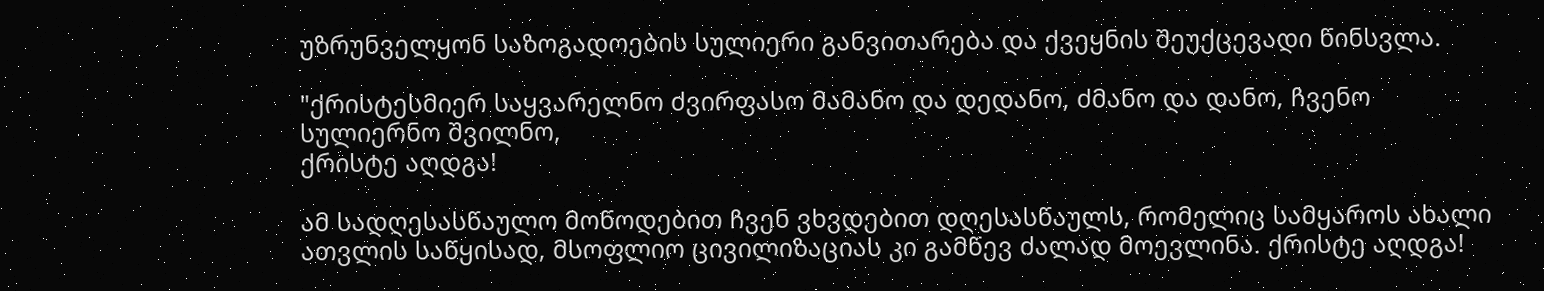უზრუნველყონ საზოგადოების სულიერი განვითარება და ქვეყნის შეუქცევადი წინსვლა.

"ქრისტესმიერ საყვარელნო ძვირფასო მამანო და დედანო, ძმანო და დანო, ჩვენო სულიერნო შვილნო,
ქრისტე აღდგა!

ამ სადღესასწაულო მოწოდებით ჩვენ ვხვდებით დღესასწაულს, რომელიც სამყაროს ახალი ათვლის საწყისად, მსოფლიო ცივილიზაციას კი გამწევ ძალად მოევლინა. ქრისტე აღდგა!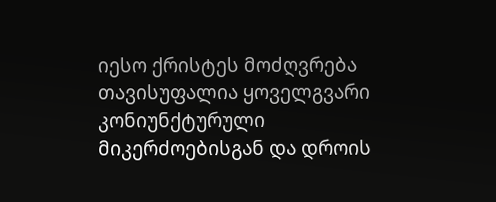იესო ქრისტეს მოძღვრება თავისუფალია ყოველგვარი კონიუნქტურული მიკერძოებისგან და დროის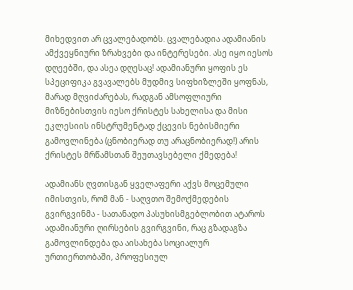მიხედვით არ ცვალებადობს. ცვალებადია ადამიანის ამქვეყნიური ზრახვები და ინტერესები. ასე იყო იესოს დღეებში, და ასეა დღესაც! ადამიანური ყოფის ეს სპეციფიკა გვავალებს მუდმივ სიფხიზლეში ყოფნას, მარად მღვიძარებას, რადგან ამსოფლიური მიზნებისთვის იესო ქრისტეს სახელისა და მისი ეკლესიის ინსტრუმენტად ქცევის ნებისმიერი გამოვლინება (ცნობიერად თუ არაცნობიერად!) არის ქრისტეს მრწამსთან შეუთავსებელი ქმედება!

ადამიანს ღვთისგან ყველაფერი აქვს მოცემული იმისთვის, რომ მან - საღვთო შემოქმედების გვირგვინმა - სათანადო პასუხისმგებლობით ატაროს ადამიანური ღირსების გვირგვინი, რაც გზადაგზა გამოვლინდება და აისახება სოციალურ ურთიერთობაში, პროფესიულ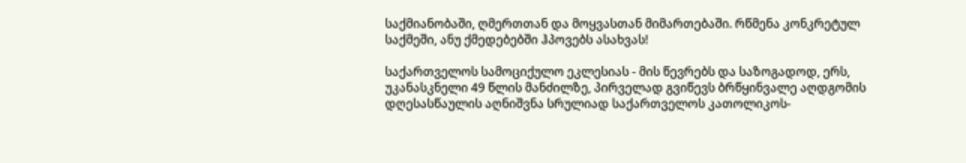საქმიანობაში, ღმერთთან და მოყვასთან მიმართებაში. რწმენა კონკრეტულ საქმეში, ანუ ქმედებებში ჰპოვებს ასახვას!

საქართველოს სამოციქულო ეკლესიას - მის წევრებს და საზოგადოდ, ერს, უკანასკნელი 49 წლის მანძილზე, პირველად გვიწევს ბრწყინვალე აღდგომის დღესასწაულის აღნიშვნა სრულიად საქართველოს კათოლიკოს-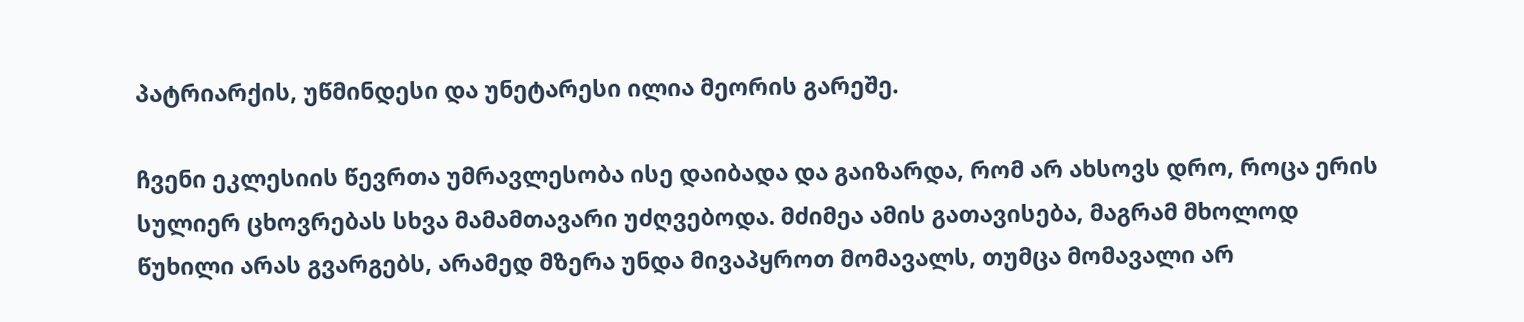პატრიარქის, უწმინდესი და უნეტარესი ილია მეორის გარეშე.

ჩვენი ეკლესიის წევრთა უმრავლესობა ისე დაიბადა და გაიზარდა, რომ არ ახსოვს დრო, როცა ერის სულიერ ცხოვრებას სხვა მამამთავარი უძღვებოდა. მძიმეა ამის გათავისება, მაგრამ მხოლოდ წუხილი არას გვარგებს, არამედ მზერა უნდა მივაპყროთ მომავალს, თუმცა მომავალი არ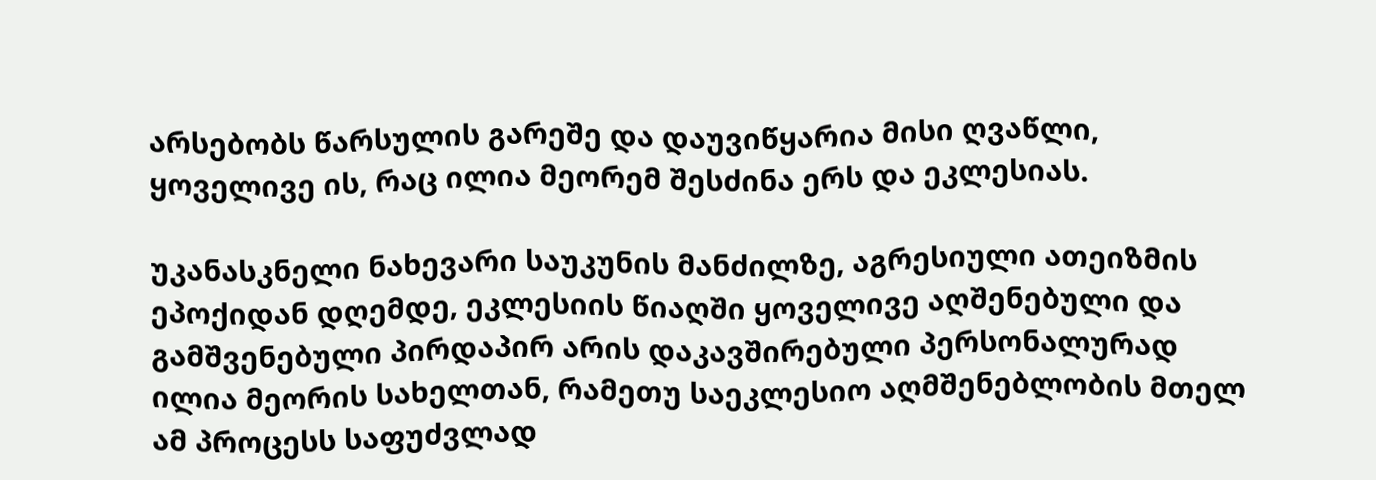არსებობს წარსულის გარეშე და დაუვიწყარია მისი ღვაწლი, ყოველივე ის, რაც ილია მეორემ შესძინა ერს და ეკლესიას.

უკანასკნელი ნახევარი საუკუნის მანძილზე, აგრესიული ათეიზმის ეპოქიდან დღემდე, ეკლესიის წიაღში ყოველივე აღშენებული და გამშვენებული პირდაპირ არის დაკავშირებული პერსონალურად ილია მეორის სახელთან, რამეთუ საეკლესიო აღმშენებლობის მთელ ამ პროცესს საფუძვლად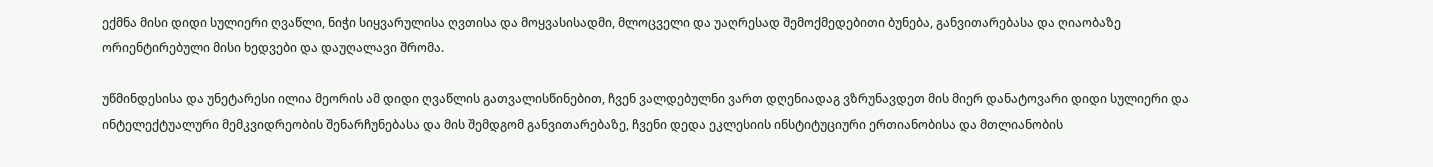ექმნა მისი დიდი სულიერი ღვაწლი, ნიჭი სიყვარულისა ღვთისა და მოყვასისადმი, მლოცველი და უაღრესად შემოქმედებითი ბუნება, განვითარებასა და ღიაობაზე ორიენტირებული მისი ხედვები და დაუღალავი შრომა.

უწმინდესისა და უნეტარესი ილია მეორის ამ დიდი ღვაწლის გათვალისწინებით, ჩვენ ვალდებულნი ვართ დღენიადაგ ვზრუნავდეთ მის მიერ დანატოვარი დიდი სულიერი და ინტელექტუალური მემკვიდრეობის შენარჩუნებასა და მის შემდგომ განვითარებაზე, ჩვენი დედა ეკლესიის ინსტიტუციური ერთიანობისა და მთლიანობის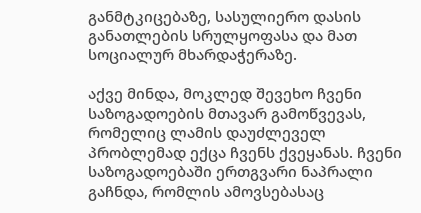განმტკიცებაზე, სასულიერო დასის განათლების სრულყოფასა და მათ სოციალურ მხარდაჭერაზე.

აქვე მინდა, მოკლედ შევეხო ჩვენი საზოგადოების მთავარ გამოწვევას, რომელიც ლამის დაუძლეველ პრობლემად ექცა ჩვენს ქვეყანას. ჩვენი საზოგადოებაში ერთგვარი ნაპრალი გაჩნდა, რომლის ამოვსებასაც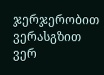ჯერჯერობით ვერასგზით ვერ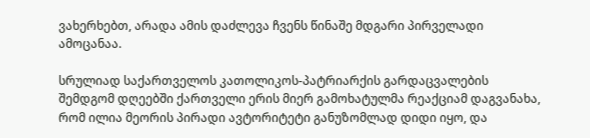ვახერხებთ, არადა ამის დაძლევა ჩვენს წინაშე მდგარი პირველადი ამოცანაა.

სრულიად საქართველოს კათოლიკოს-პატრიარქის გარდაცვალების შემდგომ დღეებში ქართველი ერის მიერ გამოხატულმა რეაქციამ დაგვანახა, რომ ილია მეორის პირადი ავტორიტეტი განუზომლად დიდი იყო, და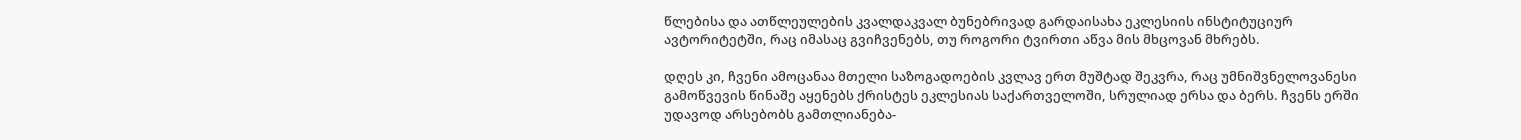წლებისა და ათწლეულების კვალდაკვალ ბუნებრივად გარდაისახა ეკლესიის ინსტიტუციურ ავტორიტეტში, რაც იმასაც გვიჩვენებს, თუ როგორი ტვირთი აწვა მის მხცოვან მხრებს.

დღეს კი, ჩვენი ამოცანაა მთელი საზოგადოების კვლავ ერთ მუშტად შეკვრა, რაც უმნიშვნელოვანესი გამოწვევის წინაშე აყენებს ქრისტეს ეკლესიას საქართველოში, სრულიად ერსა და ბერს. ჩვენს ერში უდავოდ არსებობს გამთლიანება-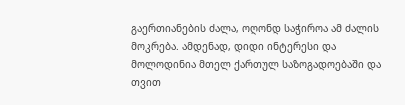გაერთიანების ძალა, ოღონდ საჭიროა ამ ძალის მოკრება. ამდენად, დიდი ინტერესი და მოლოდინია მთელ ქართულ საზოგადოებაში და თვით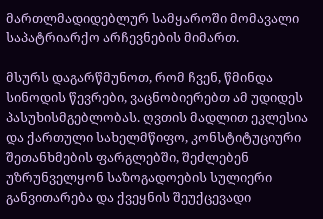მართლმადიდებლურ სამყაროში მომავალი საპატრიარქო არჩევნების მიმართ.

მსურს დაგარწმუნოთ, რომ ჩვენ, წმინდა სინოდის წევრები, ვაცნობიერებთ ამ უდიდეს პასუხისმგებლობას. ღვთის მადლით ეკლესია და ქართული სახელმწიფო, კონსტიტუციური შეთანხმების ფარგლებში, შეძლებენ უზრუნველყონ საზოგადოების სულიერი განვითარება და ქვეყნის შეუქცევადი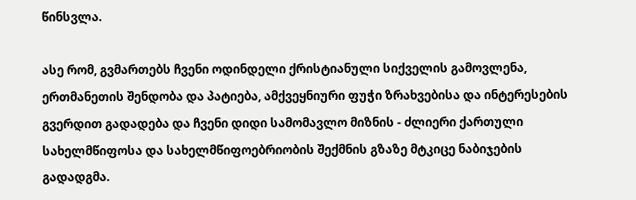წინსვლა.

ასე რომ, გვმართებს ჩვენი ოდინდელი ქრისტიანული სიქველის გამოვლენა, ერთმანეთის შენდობა და პატიება, ამქვეყნიური ფუჭი ზრახვებისა და ინტერესების გვერდით გადადება და ჩვენი დიდი სამომავლო მიზნის - ძლიერი ქართული სახელმწიფოსა და სახელმწიფოებრიობის შექმნის გზაზე მტკიცე ნაბიჯების გადადგმა.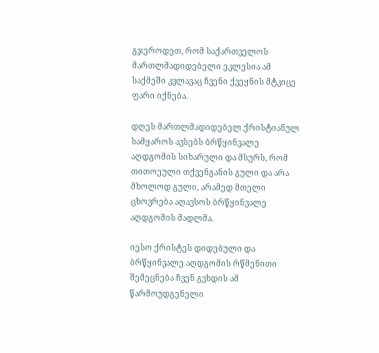გჯეროდეთ, რომ საქართველოს მართლმადიდებელი ეკლესია ამ საქმეში კვლავაც ჩვენი ქვეყნის მტკიცე ფარი იქნება.

დღეს მართლმადიდებელ ქრისტიანულ სამყაროს ავსებს ბრწყინვალე აღდგომის სიხარული და მსურს, რომ თითოეული თქვენგანის გული და არა მხოლოდ გული, არამედ მთელი ცხოვრება აღავსოს ბრწყინვალე აღდგომის მადლმა.

იესო ქრისტეს დიდებული და ბრწყინვალე აღდგომის რწმენითი შემეცნება ჩვენ გვხდის ამ წარმოუდგენელი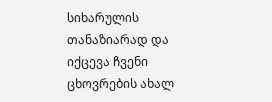სიხარულის თანაზიარად და იქცევა ჩვენი ცხოვრების ახალ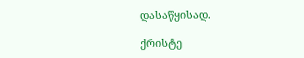დასაწყისად.

ქრისტე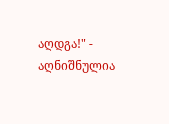აღდგა!" - აღნიშნულია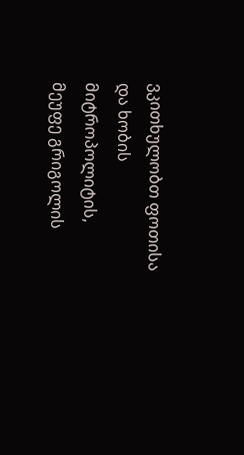ვკითხულობთ ფოთისა და ხობის მიტროპოლიტის, მეუფე გრიგოლის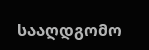სააღდგომო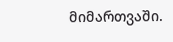მიმართვაში.